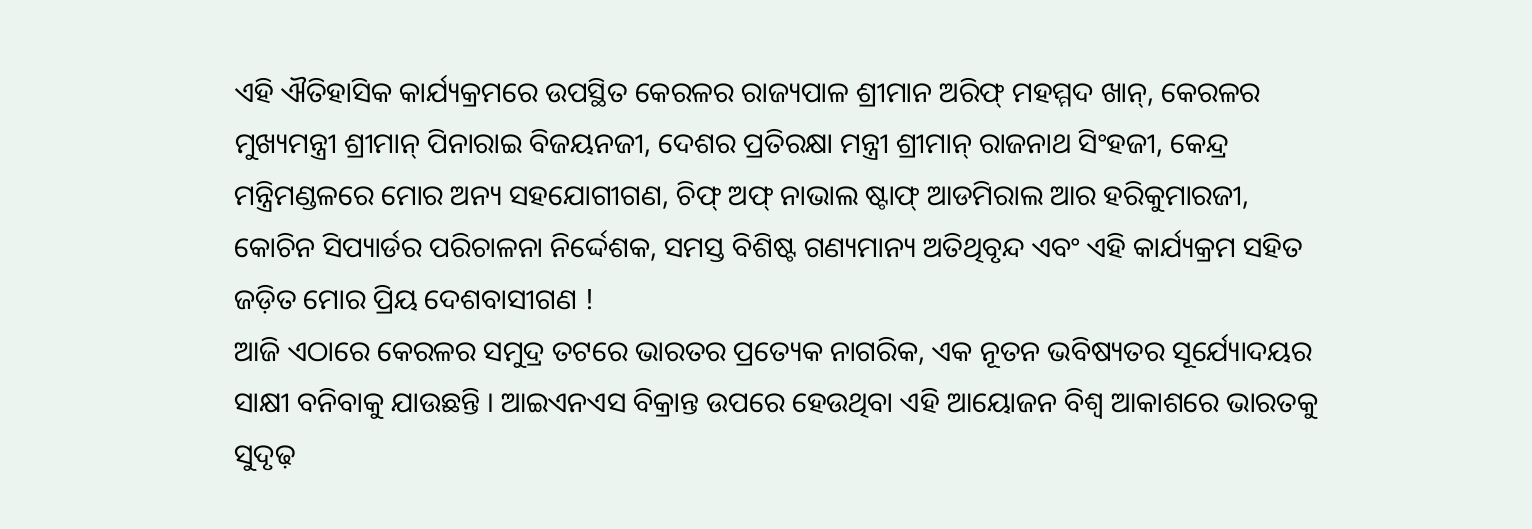ଏହି ଐତିହାସିକ କାର୍ଯ୍ୟକ୍ରମରେ ଉପସ୍ଥିତ କେରଳର ରାଜ୍ୟପାଳ ଶ୍ରୀମାନ ଅରିଫ୍ ମହମ୍ମଦ ଖାନ୍, କେରଳର ମୁଖ୍ୟମନ୍ତ୍ରୀ ଶ୍ରୀମାନ୍ ପିନାରାଇ ବିଜୟନଜୀ, ଦେଶର ପ୍ରତିରକ୍ଷା ମନ୍ତ୍ରୀ ଶ୍ରୀମାନ୍ ରାଜନାଥ ସିଂହଜୀ, କେନ୍ଦ୍ର ମନ୍ତ୍ରିମଣ୍ଡଳରେ ମୋର ଅନ୍ୟ ସହଯୋଗୀଗଣ, ଚିଫ୍ ଅଫ୍ ନାଭାଲ ଷ୍ଟାଫ୍ ଆଡମିରାଲ ଆର ହରିକୁମାରଜୀ, କୋଚିନ ସିପ୍ୟାର୍ଡର ପରିଚାଳନା ନିର୍ଦ୍ଦେଶକ, ସମସ୍ତ ବିଶିଷ୍ଟ ଗଣ୍ୟମାନ୍ୟ ଅତିଥିବୃନ୍ଦ ଏବଂ ଏହି କାର୍ଯ୍ୟକ୍ରମ ସହିତ ଜଡ଼ିତ ମୋର ପ୍ରିୟ ଦେଶବାସୀଗଣ !
ଆଜି ଏଠାରେ କେରଳର ସମୁଦ୍ର ତଟରେ ଭାରତର ପ୍ରତ୍ୟେକ ନାଗରିକ, ଏକ ନୂତନ ଭବିଷ୍ୟତର ସୂର୍ଯ୍ୟୋଦୟର ସାକ୍ଷୀ ବନିବାକୁ ଯାଉଛନ୍ତି । ଆଇଏନଏସ ବିକ୍ରାନ୍ତ ଉପରେ ହେଉଥିବା ଏହି ଆୟୋଜନ ବିଶ୍ୱ ଆକାଶରେ ଭାରତକୁ ସୁଦୃଢ଼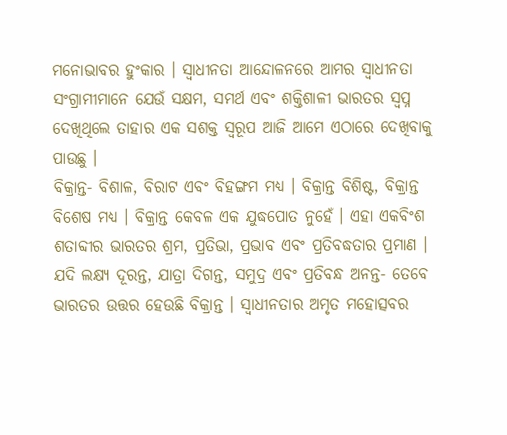ମନୋଭାବର ହୁଂକାର । ସ୍ୱାଧୀନତା ଆନ୍ଦୋଳନରେ ଆମର ସ୍ୱାଧୀନତା ସଂଗ୍ରାମୀମାନେ ଯେଉଁ ସକ୍ଷମ, ସମର୍ଥ ଏବଂ ଶକ୍ତିଶାଳୀ ଭାରତର ସ୍ୱପ୍ନ ଦେଖିଥିଲେ ତାହାର ଏକ ସଶକ୍ତ ସ୍ୱରୂପ ଆଜି ଆମେ ଏଠାରେ ଦେଖିବାକୁ ପାଉଛୁ ।
ବିକ୍ରାନ୍ତ- ବିଶାଳ, ବିରାଟ ଏବଂ ବିହଙ୍ଗମ ମଧ୍ୟ । ବିକ୍ରାନ୍ତ ବିଶିଷ୍ଟ, ବିକ୍ରାନ୍ତ ବିଶେଷ ମଧ୍ୟ । ବିକ୍ରାନ୍ତ କେବଳ ଏକ ଯୁଦ୍ଧପୋତ ନୁହେଁ । ଏହା ଏକବିଂଶ ଶତାବ୍ଦୀର ଭାରତର ଶ୍ରମ, ପ୍ରତିଭା, ପ୍ରଭାବ ଏବଂ ପ୍ରତିବଦ୍ଧତାର ପ୍ରମାଣ । ଯଦି ଲକ୍ଷ୍ୟ ଦୂରନ୍ତ, ଯାତ୍ରା ଦିଗନ୍ତ, ସମୁଦ୍ର ଏବଂ ପ୍ରତିବନ୍ଧ ଅନନ୍ତ- ତେବେ ଭାରତର ଉତ୍ତର ହେଉଛି ବିକ୍ରାନ୍ତ । ସ୍ୱାଧୀନତାର ଅମୃତ ମହୋତ୍ସବର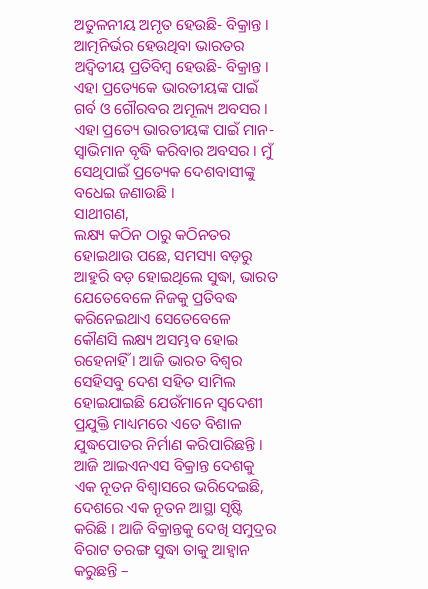ଅତୁଳନୀୟ ଅମୃତ ହେଉଛି- ବିକ୍ରାନ୍ତ । ଆତ୍ମନିର୍ଭର ହେଉଥିବା ଭାରତର ଅଦ୍ୱିତୀୟ ପ୍ରତିବିମ୍ବ ହେଉଛି- ବିକ୍ରାନ୍ତ । ଏହା ପ୍ରତ୍ୟେକେ ଭାରତୀୟଙ୍କ ପାଇଁ ଗର୍ବ ଓ ଗୌରବର ଅମୂଲ୍ୟ ଅବସର । ଏହା ପ୍ରତ୍ୟେ ଭାରତୀୟଙ୍କ ପାଇଁ ମାନ- ସ୍ୱାଭିମାନ ବୃଦ୍ଧି କରିବାର ଅବସର । ମୁଁ ସେଥିପାଇଁ ପ୍ରତ୍ୟେକ ଦେଶବାସୀଙ୍କୁ ବଧେଇ ଜଣାଉଛି ।
ସାଥୀଗଣ,
ଲକ୍ଷ୍ୟ କଠିନ ଠାରୁ କଠିନତର ହୋଇଥାଉ ପଛେ, ସମସ୍ୟା ବଡ଼ରୁ ଆହୁରି ବଡ଼ ହୋଇଥିଲେ ସୁଦ୍ଧା, ଭାରତ ଯେତେବେଳେ ନିଜକୁ ପ୍ରତିବଦ୍ଧ କରିନେଇଥାଏ ସେତେବେଳେ କୌଣସି ଲକ୍ଷ୍ୟ ଅସମ୍ଭବ ହୋଇ ରହେନାହିଁ । ଆଜି ଭାରତ ବିଶ୍ୱର ସେହିସବୁ ଦେଶ ସହିତ ସାମିଲ ହୋଇଯାଇଛି ଯେଉଁମାନେ ସ୍ୱଦେଶୀ ପ୍ରଯୁକ୍ତି ମାଧ୍ୟମରେ ଏତେ ବିଶାଳ ଯୁଦ୍ଧପୋତର ନିର୍ମାଣ କରିପାରିଛନ୍ତି । ଆଜି ଆଇଏନଏସ ବିକ୍ରାନ୍ତ ଦେଶକୁ ଏକ ନୂତନ ବିଶ୍ୱାସରେ ଭରିଦେଇଛି, ଦେଶରେ ଏକ ନୂତନ ଆସ୍ଥା ସୃଷ୍ଟି କରିଛି । ଆଜି ବିକ୍ରାନ୍ତକୁ ଦେଖି ସମୁଦ୍ରର ବିରାଟ ତରଙ୍ଗ ସୁଦ୍ଧା ତାକୁ ଆହ୍ୱାନ କରୁଛନ୍ତି –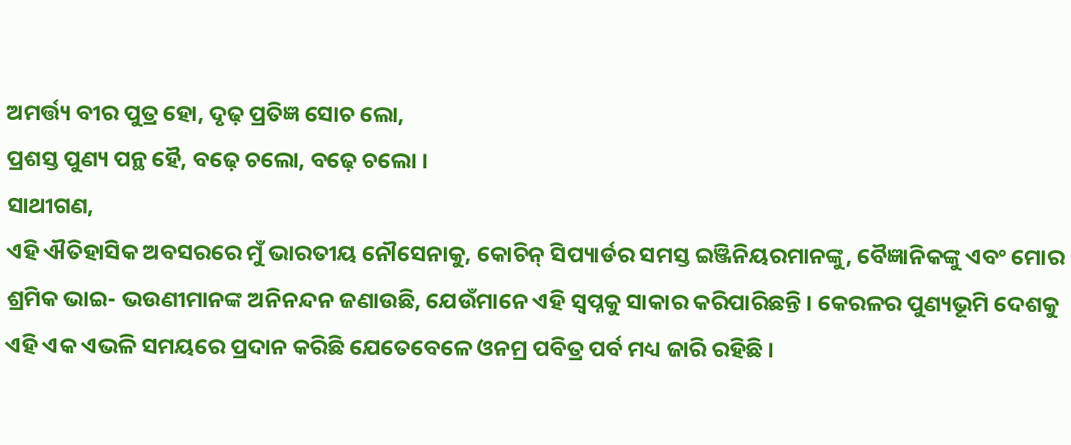ଅମର୍ତ୍ତ୍ୟ ବୀର ପୁତ୍ର ହୋ, ଦୃଢ଼ ପ୍ରତିଜ୍ଞ ସୋଚ ଲୋ,
ପ୍ରଶସ୍ତ ପୁଣ୍ୟ ପନ୍ଥ ହୈ, ବଢ଼େ ଚଲୋ, ବଢ଼େ ଚଲୋ ।
ସାଥୀଗଣ,
ଏହି ଐତିହାସିକ ଅବସରରେ ମୁଁ ଭାରତୀୟ ନୌସେନାକୁ, କୋଚିନ୍ ସିପ୍ୟାର୍ଡର ସମସ୍ତ ଇଞ୍ଜିନିୟରମାନଙ୍କୁ, ବୈଜ୍ଞାନିକଙ୍କୁ ଏବଂ ମୋର ଶ୍ରମିକ ଭାଇ- ଭଉଣୀମାନଙ୍କ ଅନିନନ୍ଦନ ଜଣାଉଛି, ଯେଉଁମାନେ ଏହି ସ୍ୱପ୍ନକୁ ସାକାର କରିପାରିଛନ୍ତି । କେରଳର ପୁଣ୍ୟଭୂମି ଦେଶକୁ ଏହି ଏକ ଏଭଳି ସମୟରେ ପ୍ରଦାନ କରିଛି ଯେତେବେଳେ ଓନମ୍ର ପବିତ୍ର ପର୍ବ ମଧ୍ୟ ଜାରି ରହିଛି ।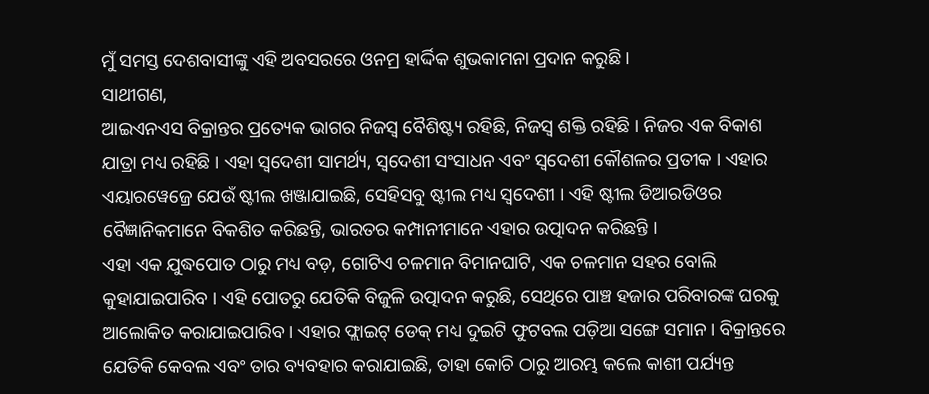ମୁଁ ସମସ୍ତ ଦେଶବାସୀଙ୍କୁ ଏହି ଅବସରରେ ଓନମ୍ର ହାର୍ଦ୍ଦିକ ଶୁଭକାମନା ପ୍ରଦାନ କରୁଛି ।
ସାଥୀଗଣ,
ଆଇଏନଏସ ବିକ୍ରାନ୍ତର ପ୍ରତ୍ୟେକ ଭାଗର ନିଜସ୍ୱ ବୈଶିଷ୍ଟ୍ୟ ରହିଛି, ନିଜସ୍ୱ ଶକ୍ତି ରହିଛି । ନିଜର ଏକ ବିକାଶ ଯାତ୍ରା ମଧ୍ୟ ରହିଛି । ଏହା ସ୍ୱଦେଶୀ ସାମର୍ଥ୍ୟ, ସ୍ୱଦେଶୀ ସଂସାଧନ ଏବଂ ସ୍ୱଦେଶୀ କୌଶଳର ପ୍ରତୀକ । ଏହାର ଏୟାରୱେଜ୍ରେ ଯେଉଁ ଷ୍ଟୀଲ ଖଞ୍ଜାଯାଇଛି, ସେହିସବୁ ଷ୍ଟୀଲ ମଧ୍ୟ ସ୍ୱଦେଶୀ । ଏହି ଷ୍ଟୀଲ ଡିଆରଡିଓର ବୈଜ୍ଞାନିକମାନେ ବିକଶିତ କରିଛନ୍ତି, ଭାରତର କମ୍ପାନୀମାନେ ଏହାର ଉତ୍ପାଦନ କରିଛନ୍ତି ।
ଏହା ଏକ ଯୁଦ୍ଧପୋତ ଠାରୁ ମଧ୍ୟ ବଡ଼, ଗୋଟିଏ ଚଳମାନ ବିମାନଘାଟି, ଏକ ଚଳମାନ ସହର ବୋଲି କୁହାଯାଇପାରିବ । ଏହି ପୋତରୁ ଯେତିକି ବିଜୁଳି ଉତ୍ପାଦନ କରୁଛି, ସେଥିରେ ପାଞ୍ଚ ହଜାର ପରିବାରଙ୍କ ଘରକୁ ଆଲୋକିତ କରାଯାଇପାରିବ । ଏହାର ଫ୍ଲାଇଟ୍ ଡେକ୍ ମଧ୍ୟ ଦୁଇଟି ଫୁଟବଲ ପଡ଼ିଆ ସଙ୍ଗେ ସମାନ । ବିକ୍ରାନ୍ତରେ ଯେତିକି କେବଲ ଏବଂ ତାର ବ୍ୟବହାର କରାଯାଇଛି, ତାହା କୋଚି ଠାରୁ ଆରମ୍ଭ କଲେ କାଶୀ ପର୍ଯ୍ୟନ୍ତ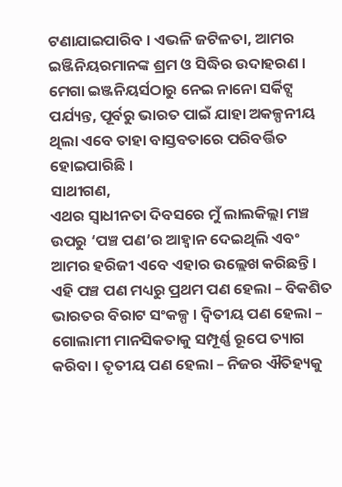ଟଣାଯାଇପାରିବ । ଏଭଳି ଜଟିଳତା, ଆମର ଇଞ୍ଜିନିୟରମାନଙ୍କ ଶ୍ରମ ଓ ସିଦ୍ଧିର ଉଦାହରଣ । ମେଗା ଇଞ୍ଜନିୟର୍ସଠାରୁ ନେଇ ନାନୋ ସର୍କିଟ୍ସ ପର୍ଯ୍ୟନ୍ତ, ପୂର୍ବରୁ ଭାରତ ପାଇଁ ଯାହା ଅକଳ୍ପନୀୟ ଥିଲା ଏବେ ତାହା ବାସ୍ତବତାରେ ପରିବର୍ତ୍ତିତ ହୋଇପାରିଛି ।
ସାଥୀଗଣ,
ଏଥର ସ୍ୱାଧୀନତା ଦିବସରେ ମୁଁ ଲାଲକିଲ୍ଲା ମଞ୍ଚ ଉପରୁ ‘ପଞ୍ଚ ପଣ’ର ଆହ୍ୱାନ ଦେଇଥିଲି ଏବଂ ଆମର ହରିଜୀ ଏବେ ଏହାର ଉଲ୍ଲେଖ କରିଛନ୍ତି । ଏହି ପଞ୍ଚ ପଣ ମଧ୍ୟରୁ ପ୍ରଥମ ପଣ ହେଲା – ବିକଶିତ ଭାରତର ବିରାଟ ସଂକଳ୍ପ । ଦ୍ୱିତୀୟ ପଣ ହେଲା – ଗୋଲାମୀ ମାନସିକତାକୁ ସମ୍ପୂର୍ଣ୍ଣ ରୂପେ ତ୍ୟାଗ କରିବା । ତୃତୀୟ ପଣ ହେଲା – ନିଜର ଐତିହ୍ୟକୁ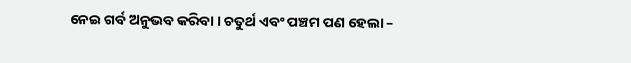ନେଇ ଗର୍ବ ଅନୁଭବ କରିବା । ଚତୁର୍ଥ ଏବଂ ପଞ୍ଚମ ପଣ ହେଲା –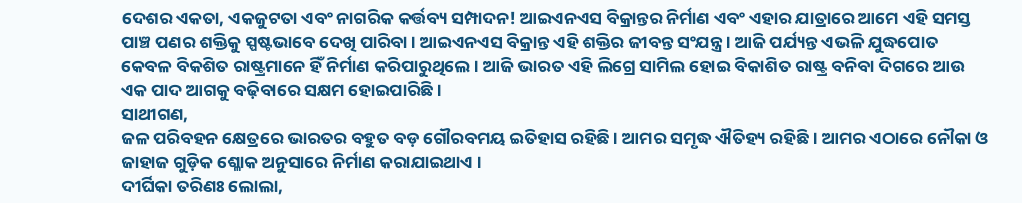ଦେଶର ଏକତା, ଏକଜୁଟତା ଏବଂ ନାଗରିକ କର୍ତ୍ତବ୍ୟ ସମ୍ପାଦନ! ଆଇଏନଏସ ବିକ୍ରାନ୍ତର ନିର୍ମାଣ ଏବଂ ଏହାର ଯାତ୍ରାରେ ଆମେ ଏହି ସମସ୍ତ ପାଞ୍ଚ ପଣର ଶକ୍ତିକୁ ସ୍ପଷ୍ଟଭାବେ ଦେଖି ପାରିବା । ଆଇଏନଏସ ବିକ୍ରାନ୍ତ ଏହି ଶକ୍ତିର ଜୀବନ୍ତ ସଂଯନ୍ତ୍ର । ଆଜି ପର୍ଯ୍ୟନ୍ତ ଏଭଳି ଯୁଦ୍ଧପୋତ କେବଳ ବିକଶିତ ରାଷ୍ଟ୍ରମାନେ ହିଁ ନିର୍ମାଣ କରିପାରୁଥିଲେ । ଆଜି ଭାରତ ଏହି ଲିଗ୍ରେ ସାମିଲ ହୋଇ ବିକାଶିତ ରାଷ୍ଟ୍ର ବନିବା ଦିଗରେ ଆଉ ଏକ ପାଦ ଆଗକୁ ବଢ଼ିବାରେ ସକ୍ଷମ ହୋଇପାରିଛି ।
ସାଥୀଗଣ,
ଜଳ ପରିବହନ କ୍ଷେତ୍ରରେ ଭାରତର ବହୁତ ବଡ଼ ଗୌରବମୟ ଇତିହାସ ରହିଛି । ଆମର ସମୃଦ୍ଧ ଐତିହ୍ୟ ରହିଛି । ଆମର ଏଠାରେ ନୌକା ଓ ଜାହାଜ ଗୁଡ଼ିକ ଶ୍ଳୋକ ଅନୁସାରେ ନିର୍ମାଣ କରାଯାଇଥାଏ ।
ଦୀର୍ଘିକା ତରିଣଃ ଲୋଲା,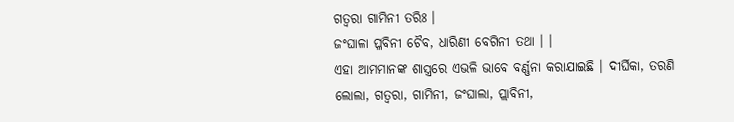ଗତ୍ୱରା ଗାମିନୀ ତରିଃ ।
ଜଂଘାଳା ପ୍ଳବିନୀ ଚୈବ, ଧାରିଣୀ ବେଗିନୀ ତଥା । ।
ଏହା ଆମମାନଙ୍କ ଶାସ୍ତ୍ରରେ ଏଭଳି ଭାବେ ବର୍ଣ୍ଣନା କରାଯାଇଛି । ଦୀର୍ଘିକା, ତରଣି ଲୋଲା, ଗତ୍ୱରା, ଗାମିନୀ, ଜଂଘାଲା, ପ୍ଲାବିନୀ,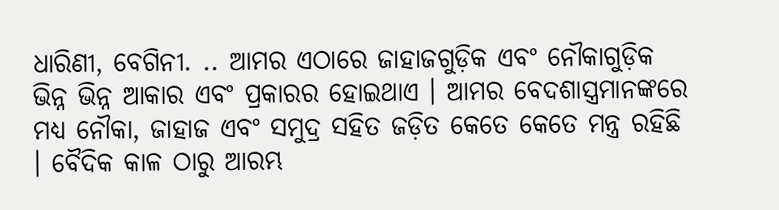ଧାରିଣୀ, ବେଗିନୀ. .. ଆମର ଏଠାରେ ଜାହାଜଗୁଡ଼ିକ ଏବଂ ନୌକାଗୁଡ଼ିକ ଭିନ୍ନ ଭିନ୍ନ ଆକାର ଏବଂ ପ୍ରକାରର ହୋଇଥାଏ । ଆମର ବେଦଶାସ୍ତ୍ରମାନଙ୍କରେ ମଧ୍ୟ ନୌକା, ଜାହାଜ ଏବଂ ସମୁଦ୍ର ସହିତ ଜଡ଼ିତ କେତେ କେତେ ମନ୍ତ୍ର ରହିଛି । ବୈଦିକ କାଳ ଠାରୁ ଆରମ୍ଭ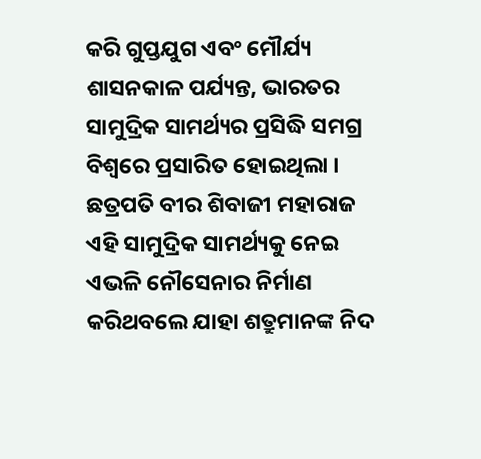କରି ଗୁପ୍ତଯୁଗ ଏବଂ ମୌର୍ଯ୍ୟ ଶାସନକାଳ ପର୍ଯ୍ୟନ୍ତ, ଭାରତର ସାମୁଦ୍ରିକ ସାମର୍ଥ୍ୟର ପ୍ରସିଦ୍ଧି ସମଗ୍ର ବିଶ୍ୱରେ ପ୍ରସାରିତ ହୋଇଥିଲା । ଛତ୍ରପତି ବୀର ଶିବାଜୀ ମହାରାଜ ଏହି ସାମୁଦ୍ରିକ ସାମର୍ଥ୍ୟକୁ ନେଇ ଏଭଳି ନୌସେନାର ନିର୍ମାଣ କରିଥବଲେ ଯାହା ଶତ୍ରୁମାନଙ୍କ ନିଦ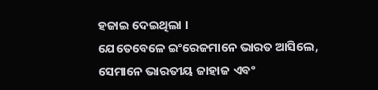ହଜାଇ ଦେଇଥିଲା ।
ଯେତେବେଳେ ଇଂରେଜମାନେ ଭାରତ ଆସିଲେ, ସେମାନେ ଭାରତୀୟ ଜାହାଜ ଏବଂ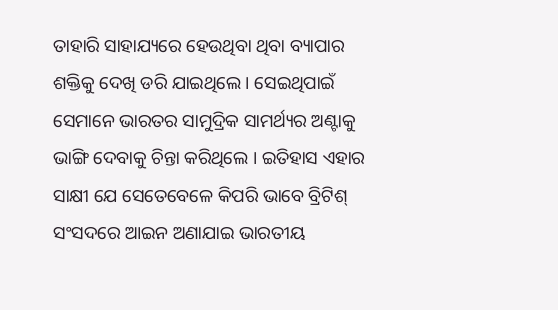ତାହାରି ସାହାଯ୍ୟରେ ହେଉଥିବା ଥିବା ବ୍ୟାପାର ଶକ୍ତିକୁ ଦେଖି ଡରି ଯାଇଥିଲେ । ସେଇଥିପାଇଁ ସେମାନେ ଭାରତର ସାମୁଦ୍ରିକ ସାମର୍ଥ୍ୟର ଅଣ୍ଟାକୁ ଭାଙ୍ଗି ଦେବାକୁ ଚିନ୍ତା କରିଥିଲେ । ଇତିହାସ ଏହାର ସାକ୍ଷୀ ଯେ ସେତେବେଳେ କିପରି ଭାବେ ବ୍ରିଟିଶ୍ ସଂସଦରେ ଆଇନ ଅଣାଯାଇ ଭାରତୀୟ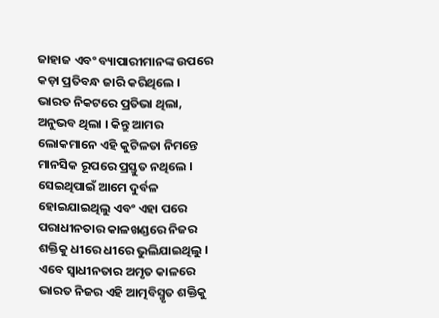ଜାହାଜ ଏବଂ ବ୍ୟାପାରୀମାନଙ୍କ ଉପରେ କଡ଼ା ପ୍ରତିବନ୍ଧ ଜାରି କରିଥିଲେ ।
ଭାରତ ନିକଟରେ ପ୍ରତିଭା ଥିଲା, ଅନୁଭବ ଥିଲା । କିନ୍ତୁ ଆମର ଲୋକମାନେ ଏହି କୁଟିଳତା ନିମନ୍ତେ ମାନସିକ ରୂପରେ ପ୍ରସ୍ତୁତ ନଥିଲେ । ସେଇଥିପାଇଁ ଆମେ ଦୁର୍ବଳ ହୋଇଯାଇଥିଲୁ ଏବଂ ଏହା ପରେ ପରାଧୀନତାର କାଳଖଣ୍ଡରେ ନିଜର ଶକ୍ତିକୁ ଧୀରେ ଧୀରେ ଭୁଲିଯାଇଥିଲୁ । ଏବେ ସ୍ୱାଧୀନତାର ଅମୃତ କାଳରେ ଭାରତ ନିଜର ଏହି ଆତ୍ମବିସ୍ମୃତ ଶକ୍ତିକୁ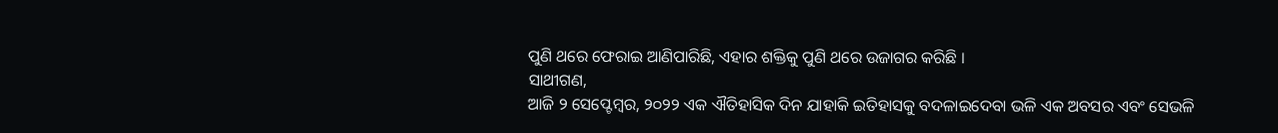ପୁଣି ଥରେ ଫେରାଇ ଆଣିପାରିଛି, ଏହାର ଶକ୍ତିକୁ ପୁଣି ଥରେ ଉଜାଗର କରିଛି ।
ସାଥୀଗଣ,
ଆଜି ୨ ସେପ୍ଟେମ୍ବର, ୨୦୨୨ ଏକ ଐତିହାସିକ ଦିନ ଯାହାକି ଇତିହାସକୁ ବଦଳାଇଦେବା ଭଳି ଏକ ଅବସର ଏବଂ ସେଭଳି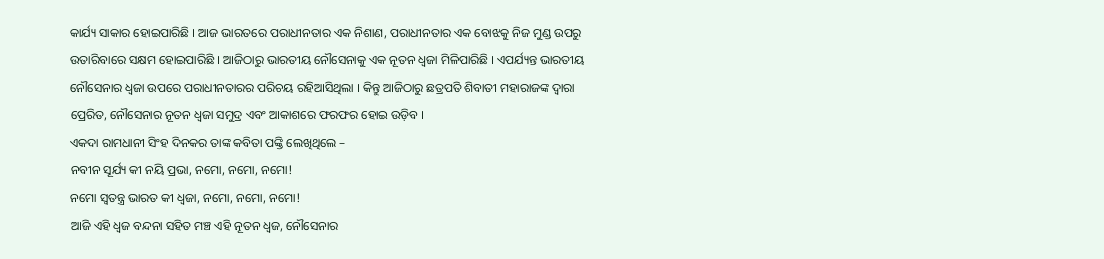କାର୍ଯ୍ୟ ସାକାର ହୋଇପାରିଛି । ଆଜ ଭାରତରେ ପରାଧୀନତାର ଏକ ନିଶାଣ, ପରାଧୀନତାର ଏକ ବୋଝକୁ ନିଜ ମୁଣ୍ଡ ଉପରୁ ଉତାରିବାରେ ସକ୍ଷମ ହୋଇପାରିଛି । ଆଜିଠାରୁ ଭାରତୀୟ ନୌସେନାକୁ ଏକ ନୂତନ ଧ୍ୱଜା ମିଳିପାରିଛି । ଏପର୍ଯ୍ୟନ୍ତ ଭାରତୀୟ ନୌସେନାର ଧ୍ୱଜା ଉପରେ ପରାଧୀନତାରର ପରିଚୟ ରହିଆସିଥିଲା । କିନ୍ତୁ ଆଜିଠାରୁ ଛତ୍ରପତି ଶିବାତୀ ମହାରାଜଙ୍କ ଦ୍ୱାରା ପ୍ରେରିତ, ନୌସେନାର ନୂତନ ଧ୍ୱଜା ସମୁଦ୍ର ଏବଂ ଆକାଶରେ ଫରଫର ହୋଇ ଉଡ଼ିବ ।
ଏକଦା ରାମଧାନୀ ସିଂହ ଦିନକର ତାଙ୍କ କବିତା ପଙ୍କ୍ତି ଲେଖିଥିଲେ –
ନବୀନ ସୂର୍ଯ୍ୟ କୀ ନୟି ପ୍ରଭା, ନମୋ, ନମୋ, ନମୋ!
ନମୋ ସ୍ୱତନ୍ତ୍ର ଭାରତ କୀ ଧ୍ୱଜା, ନମୋ, ନମୋ, ନମୋ!
ଆଜି ଏହି ଧ୍ୱଜ ବନ୍ଦନା ସହିତ ମଞ୍ଚ ଏହି ନୂତନ ଧ୍ୱଜ, ନୌସେନାର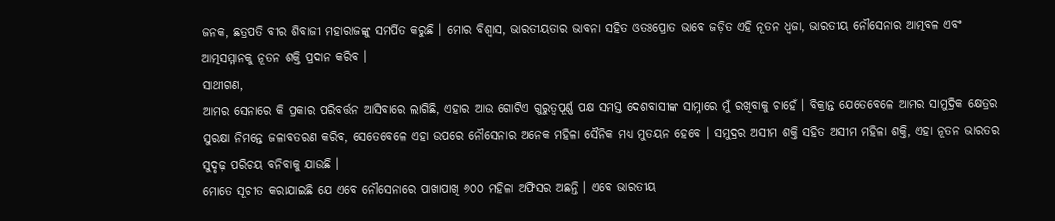ଜନକ, ଛତ୍ରପତି ବୀର ଶିବାଜୀ ମହାରାଜଙ୍କୁ ସମର୍ପିତ କରୁଛି । ମୋର ବିଶ୍ୱାସ, ଭାରତୀୟତାର ଭାବନା ସହିତ ଓତଃପ୍ରୋତ ଭାବେ ଜଡ଼ିତ ଏହି ନୂତନ ଧ୍ୱଜା, ଭାରତୀୟ ନୌସେନାର ଆତ୍ମବଳ ଏବଂ ଆତ୍ମସମ୍ମାନକୁ ନୂତନ ଶକ୍ତି ପ୍ରଦାନ କରିବ ।
ସାଥୀଗଣ,
ଆମର ସେନାରେ କି ପ୍ରକାର ପରିବର୍ତ୍ତନ ଆସିବାରେ ଲାଗିଛି, ଏହାର ଆଉ ଗୋଟିଏ ଗୁରୁତ୍ୱପୂର୍ଣ୍ଣ ପକ୍ଷ ସମସ୍ତ ଦେଶବାସୀଙ୍କ ସାମ୍ନାରେ ମୁଁ ରଖିବାକୁ ଚାହେଁ । ବିକ୍ରାନ୍ତ ଯେତେବେଳେ ଆମର ସାମୁଦ୍ରିକ କ୍ଷେତ୍ରର ସୁରକ୍ଷା ନିମନ୍ତେ ଜଳାବତରଣ କରିବ, ସେତେବେଳେ ଏହା ଉପରେ ନୌସେନାର ଅନେକ ମହିଳା ସୈନିକ ମଧ୍ୟ ମୁତୟନ ହେବେ । ସମୁଦ୍ରର ଅସୀମ ଶକ୍ତି ସହିତ ଅସୀମ ମହିଳା ଶକ୍ତି, ଏହା ନୂତନ ଭାରତର ସୁଦୃଢ଼ ପରିଚୟ ବନିବାକୁ ଯାଉଛି ।
ମୋତେ ସୂଚୀତ କରାଯାଇଛି ଯେ ଏବେ ନୌସେନାରେ ପାଖାପାଖି ୬୦୦ ମହିଳା ଅଫିସର ଅଛନ୍ତି । ଏବେ ଭାରତୀୟ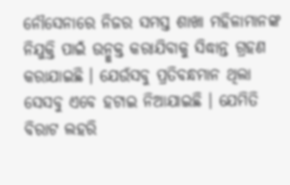ନୌସେନାରେ ନିଜର ସମସ୍ତ ଶାଖା ମହିଳାମାନଙ୍କ ନିଯୁକ୍ତି ପାଇଁ ଉନ୍ମୁକ୍ତ କରାଯିବାକୁ ସିଦ୍ଧାନ୍ତ ଗ୍ରହଣ କରାଯାଇଛି । ଯେଉଁସବୁ ପ୍ରତିବନ୍ଧମାନ ଥିଲା ସେସବୁ ଏବେ ହଟାଇ ନିଆଯାଇଛି । ଯେମିତି ବିରାଟ ଲହରି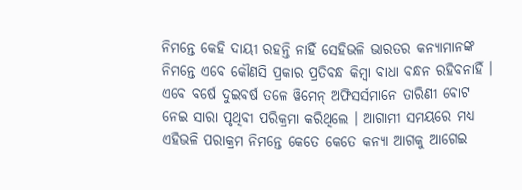ନିମନ୍ତେ କେହି ଦାୟୀ ରହନ୍ତି ନାହିଁ ସେହିଭଳି ଭାରତର କନ୍ୟାମାନଙ୍କ ନିମନ୍ତେ ଏବେ କୌଣସି ପ୍ରକାର ପ୍ରତିବନ୍ଧ କିମ୍ବା ବାଧା ବନ୍ଧନ ରହିବନାହିଁ ।
ଏବେ ବର୍ଷେ ଦୁଇବର୍ଷ ତଳେ ୱିମେନ୍ ଅଫିସର୍ସମାନେ ତାରିଣୀ ବୋଟ ନେଇ ସାରା ପୃଥିବୀ ପରିକ୍ରମା କରିଥିଲେ । ଆଗାମୀ ସମୟରେ ମଧ୍ୟ ଏହିଭଳି ପରାକ୍ରମ ନିମନ୍ତେ କେତେ କେତେ କନ୍ୟା ଆଗକୁ ଆଗେଇ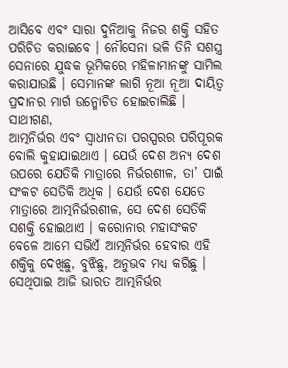ଆସିବେ ଏବଂ ସାରା ଦୁନିଆକୁ ନିଜର ଶକ୍ତି ସହିତ ପରିଚିତ କରାଇବେ । ନୌସେନା ଭଳି ତିନି ସଶସ୍ତ୍ର ସେନାରେ ଯୁଦ୍ଧକ ଭୂମିକରେ ମହିଳାମାନଙ୍କୁ ସାମିଲ କରାଯାଉଛି । ସେମାନଙ୍କ ଲାଗି ନୂଆ ନୂଆ ଦାୟିତ୍ୱ ପ୍ରଦାନର ମାର୍ଗ ଉନ୍ମୋଚିତ ହୋଇଚାଲିଛି ।
ସାଥୀଗଣ,
ଆତ୍ମନିର୍ଭର ଏବଂ ସ୍ୱାଧୀନତା ପରସ୍ପରର ପରିପୂରକ ବୋଲି କୁହାଯାଇଥାଏ । ଯେଉଁ ଦେଶ ଅନ୍ୟ ଦେଶ ଉପରେ ଯେତିକି ମାତ୍ରାରେ ନିର୍ଭରଶୀଳ, ତା’ ପାଇଁ ସଂକଟ ସେତିକି ଅଧିକ । ଯେଉଁ ଦେଶ ଯେତେ ମାତ୍ରାରେ ଆତ୍ମନିର୍ଭରଶୀଳ, ସେ ଦେଶ ସେତିକି ସଶକ୍ତି ହୋଇଥାଏ । କରୋନାର ମହାସଂକଟ ବେଳେ ଆମେ ସଭିଏଁ ଆତ୍ମନିର୍ଭର ହେବାର ଏହି ଶକ୍ତିକୁ ଦେଖିଛୁ, ବୁଝିଛୁ, ଅନୁଭବ ମଧ୍ୟ କରିଛୁ । ସେଥିପାଇ ଆଜି ଭାରତ ଆତ୍ମନିର୍ଭର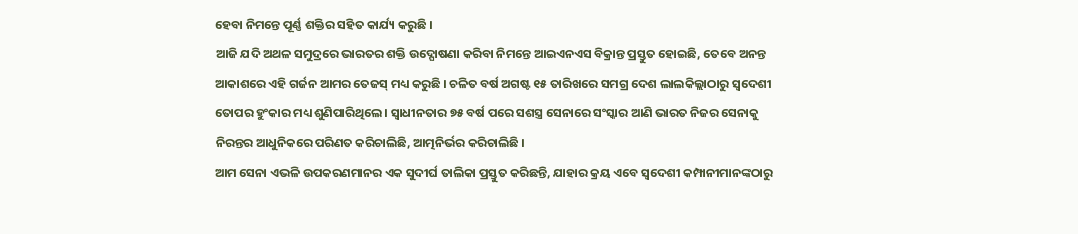ହେବା ନିମନ୍ତେ ପୂର୍ଣ୍ଣ ଶକ୍ତିର ସହିତ କାର୍ଯ୍ୟ କରୁଛି ।
ଆଜି ଯଦି ଅଥଳ ସମୁଦ୍ରରେ ଭାରତର ଶକ୍ତି ଉଦ୍ଘୋଷଣା କରିବା ନିମନ୍ତେ ଆଇଏନଏସ ବିକ୍ରାନ୍ତ ପ୍ରସ୍ତୁତ ହୋଇଛି, ତେବେ ଅନନ୍ତ ଆକାଶରେ ଏହି ଗର୍ଜନ ଆମର ତେଜସ୍ ମଧ୍ୟ କରୁଛି । ଚଳିତ ବର୍ଷ ଅଗଷ୍ଟ ୧୫ ତାରିଖରେ ସମଗ୍ର ଦେଶ ଲାଲକିଲ୍ଲାଠାରୁ ସ୍ୱଦେଶୀ ତୋପର ହୁଂକାର ମଧ୍ୟ ଶୁଣିପାରିଥିଲେ । ସ୍ୱାଧୀନତାର ୭୫ ବର୍ଷ ପରେ ସଶସ୍ତ୍ର ସେନାରେ ସଂସ୍କାର ଆଣି ଭାରତ ନିଜର ସେନାକୁ ନିରନ୍ତର ଆଧୁନିକରେ ପରିଣତ କରିଚାଲିଛି, ଆତ୍ମନିର୍ଭର କରିଚାଲିଛି ।
ଆମ ସେନା ଏଭଳି ଉପକରଣମାନର ଏକ ସୁଦୀର୍ଘ ତାଲିକା ପ୍ରସ୍ତୁତ କରିଛନ୍ତି, ଯାହାର କ୍ରୟ ଏବେ ସ୍ୱଦେଶୀ କମ୍ପାନୀମାନଙ୍କଠାରୁ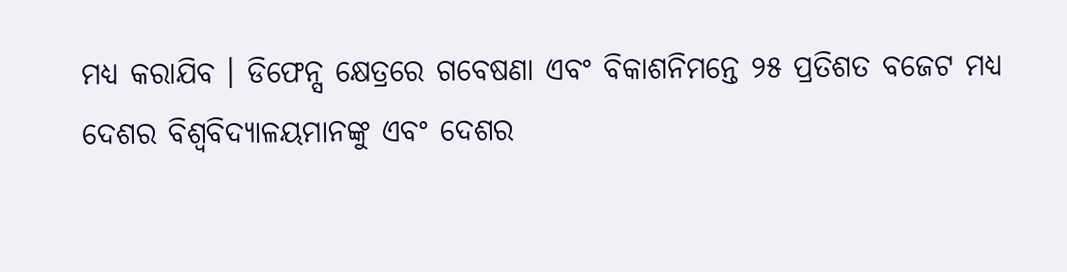ମଧ୍ୟ କରାଯିବ । ଡିଫେନ୍ସ କ୍ଷେତ୍ରରେ ଗବେଷଣା ଏବଂ ବିକାଶନିମନ୍ତେ ୨୫ ପ୍ରତିଶତ ବଜେଟ ମଧ୍ୟ ଦେଶର ବିଶ୍ୱବିଦ୍ୟାଳୟମାନଙ୍କୁ ଏବଂ ଦେଶର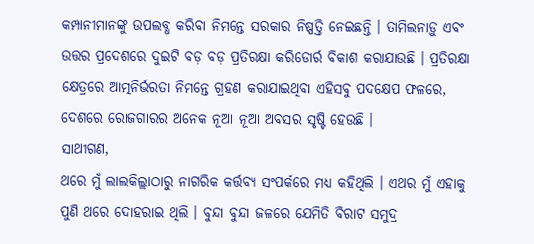କମ୍ପାନୀମାନଙ୍କୁ ଉପଲବ୍ଧ କରିବା ନିମନ୍ତେ ସରକାର ନିଷ୍ପତ୍ତି ନେଇଛନ୍ତି । ତାମିଲନାଡ଼ୁ ଏବଂ ଉତ୍ତର ପ୍ରଦେଶରେ ଦୁଇଟି ବଡ଼ ବଡ଼ ପ୍ରତିରକ୍ଷା କରିଡୋର୍ର ବିକାଶ କରାଯାଉଛି । ପ୍ରତିରକ୍ଷା କ୍ଷେତ୍ରରେ ଆତ୍ମନିର୍ଭରତା ନିମନ୍ତେ ଗ୍ରହଣ କରାଯାଇଥିବା ଏହିସବୁ ପଦକ୍ଷେପ ଫଳରେ, ଦେଶରେ ରୋଜଗାରର ଅନେକ ନୂଆ ନୂଆ ଅବସର ସୃଷ୍ଟି ହେଉଛି ।
ସାଥୀଗଣ,
ଥରେ ମୁଁ ଲାଲକିଲ୍ଲାଠାରୁ ନାଗରିକ କର୍ତ୍ତବ୍ୟ ସଂପର୍କରେ ମଧ୍ୟ କହିଥିଲି । ଏଥର ମୁଁ ଏହାକୁ ପୁଣି ଥରେ ଦୋହରାଇ ଥିଲି । ବୁନ୍ଦା ବୁନ୍ଦା ଜଳରେ ଯେମିତି ବିରାଟ ସମୁଦ୍ର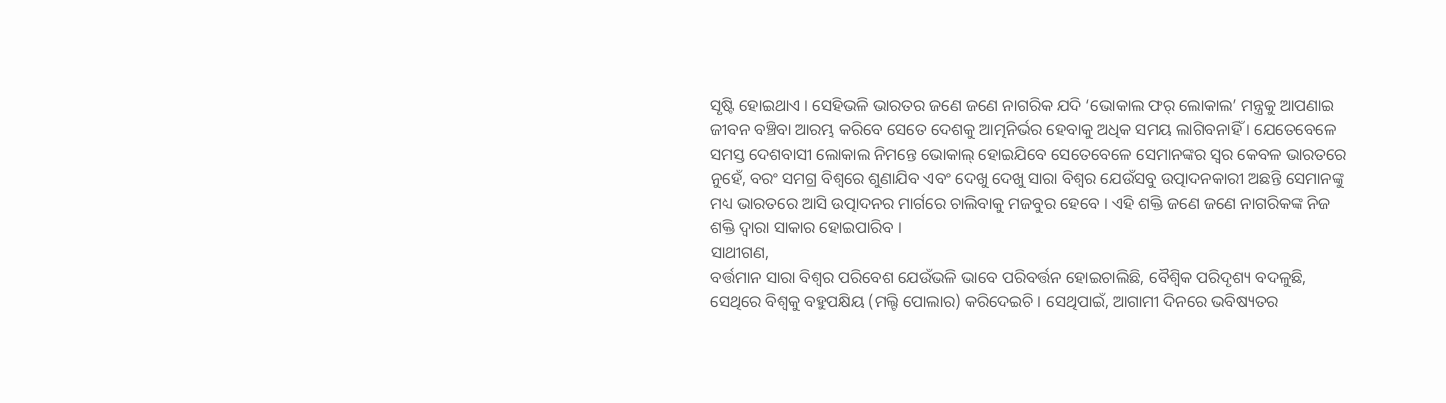ସୃଷ୍ଟି ହୋଇଥାଏ । ସେହିଭଳି ଭାରତର ଜଣେ ଜଣେ ନାଗରିକ ଯଦି ‘ଭୋକାଲ ଫର୍ ଲୋକାଲ’ ମନ୍ତ୍ରକୁ ଆପଣାଇ ଜୀବନ ବଞ୍ଚିବା ଆରମ୍ଭ କରିବେ ସେତେ ଦେଶକୁ ଆତ୍ମନିର୍ଭର ହେବାକୁ ଅଧିକ ସମୟ ଲାଗିବନାହିଁ । ଯେତେବେଳେ ସମସ୍ତ ଦେଶବାସୀ ଲୋକାଲ ନିମନ୍ତେ ଭୋକାଲ୍ ହୋଇଯିବେ ସେତେବେଳେ ସେମାନଙ୍କର ସ୍ୱର କେବଳ ଭାରତରେ ନୁହେଁ, ବରଂ ସମଗ୍ର ବିଶ୍ୱରେ ଶୁଣାଯିବ ଏବଂ ଦେଖୁ ଦେଖୁ ସାରା ବିଶ୍ୱର ଯେଉଁସବୁ ଉତ୍ପାଦନକାରୀ ଅଛନ୍ତି ସେମାନଙ୍କୁ ମଧ୍ୟ ଭାରତରେ ଆସି ଉତ୍ପାଦନର ମାର୍ଗରେ ଚାଲିବାକୁ ମଜବୁର ହେବେ । ଏହି ଶକ୍ତି ଜଣେ ଜଣେ ନାଗରିକଙ୍କ ନିଜ ଶକ୍ତି ଦ୍ୱାରା ସାକାର ହୋଇପାରିବ ।
ସାଥୀଗଣ,
ବର୍ତ୍ତମାନ ସାରା ବିଶ୍ୱର ପରିବେଶ ଯେଉଁଭଳି ଭାବେ ପରିବର୍ତ୍ତନ ହୋଇଚାଲିଛି, ବୈଶ୍ୱିକ ପରିଦୃଶ୍ୟ ବଦଳୁଛି, ସେଥିରେ ବିଶ୍ୱକୁ ବହୁପକ୍ଷିୟ (ମଲ୍ଟି ପୋଲାର) କରିଦେଇଚି । ସେଥିପାଇଁ, ଆଗାମୀ ଦିନରେ ଭବିଷ୍ୟତର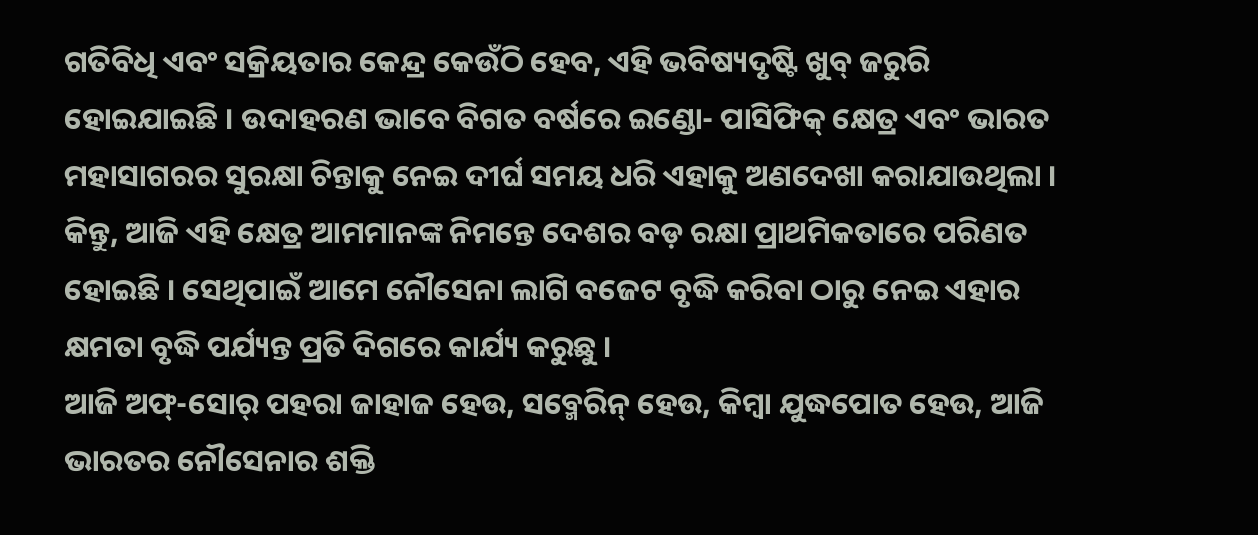ଗତିବିଧି ଏବଂ ସକ୍ରିୟତାର କେନ୍ଦ୍ର କେଉଁଠି ହେବ, ଏହି ଭବିଷ୍ୟଦୃଷ୍ଟି ଖୁବ୍ ଜରୁରି ହୋଇଯାଇଛି । ଉଦାହରଣ ଭାବେ ବିଗତ ବର୍ଷରେ ଇଣ୍ଡୋ- ପାସିଫିକ୍ କ୍ଷେତ୍ର ଏବଂ ଭାରତ ମହାସାଗରର ସୁରକ୍ଷା ଚିନ୍ତାକୁ ନେଇ ଦୀର୍ଘ ସମୟ ଧରି ଏହାକୁ ଅଣଦେଖା କରାଯାଉଥିଲା । କିନ୍ତୁ, ଆଜି ଏହି କ୍ଷେତ୍ର ଆମମାନଙ୍କ ନିମନ୍ତେ ଦେଶର ବଡ଼ ରକ୍ଷା ପ୍ରାଥମିକତାରେ ପରିଣତ ହୋଇଛି । ସେଥିପାଇଁ ଆମେ ନୌସେନା ଲାଗି ବଜେଟ ବୃଦ୍ଧି କରିବା ଠାରୁ ନେଇ ଏହାର କ୍ଷମତା ବୃଦ୍ଧି ପର୍ଯ୍ୟନ୍ତ ପ୍ରତି ଦିଗରେ କାର୍ଯ୍ୟ କରୁଛୁ ।
ଆଜି ଅଫ୍-ସୋର୍ ପହରା ଜାହାଜ ହେଉ, ସବ୍ମେରିନ୍ ହେଉ, କିମ୍ବା ଯୁଦ୍ଧପୋତ ହେଉ, ଆଜି ଭାରତର ନୌସେନାର ଶକ୍ତି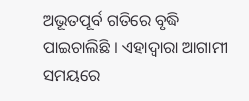ଅଭୂତପୂର୍ବ ଗତିରେ ବୃଦ୍ଧି ପାଇଚାଲିଛି । ଏହାଦ୍ୱାରା ଆଗାମୀ ସମୟରେ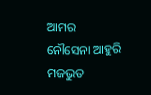ଆମର ନୌସେନା ଆହୁରି ମଜଭୁତ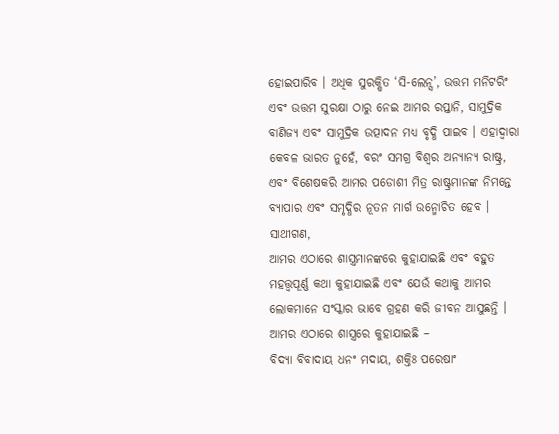ହୋଇପାରିବ । ଅଧିକ ସୁରକ୍ଷିତ ‘ସି-ଲେନ୍ସ’, ଉତ୍ତମ ମନିଟରିଂ ଏବଂ ଉତ୍ତମ ସୁରକ୍ଷା ଠାରୁ ନେଇ ଆମର ରପ୍ତାନି, ସାମୁଦ୍ରିକ ବାଣିଜ୍ୟ ଏବଂ ସାମୁଦ୍ରିକ ଉତ୍ପାଦନ ମଧ୍ୟ ବୃଦ୍ଧି ପାଇବ । ଏହାଦ୍ୱାରା କେବଳ ଭାରତ ନୁହେଁ, ବରଂ ସମଗ୍ର ବିଶ୍ୱର ଅନ୍ୟାନ୍ୟ ରାଷ୍ଟ୍ର, ଏବଂ ବିଶେଷକରି ଆମର ପଡୋଶୀ ମିତ୍ର ରାଷ୍ଟ୍ରମାନଙ୍କ ନିମନ୍ତେ ବ୍ୟାପାର ଏବଂ ସମୃଦ୍ଧିର ନୂତନ ମାର୍ଗ ଉନ୍ମୋଚିତ ହେବ ।
ସାଥୀଗଣ,
ଆମର ଏଠାରେ ଶାସ୍ତ୍ରମାନଙ୍କରେ କୁହାଯାଇଛି ଏବଂ ବହୁତ ମହତ୍ତ୍ୱପୂର୍ଣ୍ଣ କଥା କୁହାଯାଇଛି ଏବଂ ଯେଉଁ କଥାକୁ ଆମର ଲୋକମାନେ ସଂସ୍କାର ଭାବେ ଗ୍ରହଣ କରି ଜୀବନ ଆସୁଛନ୍ତି । ଆମର ଏଠାରେ ଶାସ୍ତ୍ରରେ କୁହାଯାଇଛି –
ବିଦ୍ୟା ବିବାଦାୟ ଧନଂ ମଦାୟ, ଶକ୍ତିଃ ପରେଷାଂ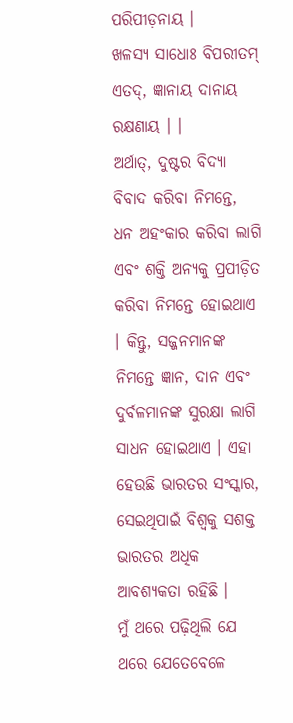ପରିପୀଡ଼ନାୟ ।
ଖଳସ୍ୟ ସାଧୋଃ ବିପରୀତମ୍ ଏତଦ୍, ଜ୍ଞାନାୟ ଦାନାୟ ରକ୍ଷଣାୟ । ।
ଅର୍ଥାତ୍, ଦୁଷ୍ଟର ବିଦ୍ୟା ବିବାଦ କରିବା ନିମନ୍ତେ, ଧନ ଅହଂକାର କରିବା ଲାଗି ଏବଂ ଶକ୍ତି ଅନ୍ୟକୁ ପ୍ରପୀଡ଼ିତ କରିବା ନିମନ୍ତେ ହୋଇଥାଏ । କିନ୍ତୁ, ସଜ୍ଜନମାନଙ୍କ ନିମନ୍ତେ ଜ୍ଞାନ, ଦାନ ଏବଂ ଦୁର୍ବଳମାନଙ୍କ ସୁରକ୍ଷା ଲାଗି ସାଧନ ହୋଇଥାଏ । ଏହା ହେଉଛି ଭାରତର ସଂସ୍କାର, ସେଇଥିପାଇଁ ବିଶ୍ୱକୁ ସଶକ୍ତ ଭାରତର ଅଧିକ ଆବଶ୍ୟକତା ରହିଛି ।
ମୁଁ ଥରେ ପଢ଼ିଥିଲି ଯେ ଥରେ ଯେତେବେଳେ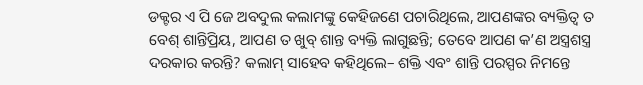ଡକ୍ଟର ଏ ପି ଜେ ଅବଦୁଲ କଲାମଙ୍କୁ କେହିଜଣେ ପଚାରିଥିଲେ, ଆପଣଙ୍କର ବ୍ୟକ୍ତିତ୍ୱ ତ ବେଶ୍ ଶାନ୍ତିପ୍ରିୟ, ଆପଣ ତ ଖୁବ୍ ଶାନ୍ତ ବ୍ୟକ୍ତି ଲାଗୁଛନ୍ତି; ତେବେ ଆପଣ କ’ଣ ଅସ୍ତ୍ରଶସ୍ତ୍ର ଦରକାର କରନ୍ତି? କଲାମ୍ ସାହେବ କହିଥିଲେ– ଶକ୍ତି ଏବଂ ଶାନ୍ତି ପରସ୍ପର ନିମନ୍ତେ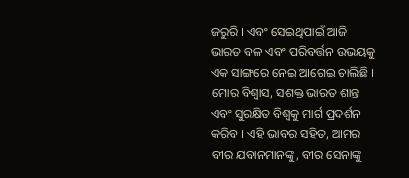ଜରୁରି । ଏବଂ ସେଇଥିପାଇଁ ଆଜି ଭାରତ ବଳ ଏବଂ ପରିବର୍ତ୍ତନ ଉଭୟକୁ ଏକ ସାଙ୍ଗରେ ନେଇ ଆଗେଇ ଚାଲିଛି ।
ମୋର ବିଶ୍ୱାସ, ସଶକ୍ତ ଭାରତ ଶାନ୍ତ ଏବଂ ସୁରକ୍ଷିତ ବିଶ୍ୱକୁ ମାର୍ଗ ପ୍ରଦର୍ଶନ କରିବ । ଏହି ଭାବର ସହିତ, ଆମର ବୀର ଯବାନମାନଙ୍କୁ, ବୀର ସେନାଙ୍କୁ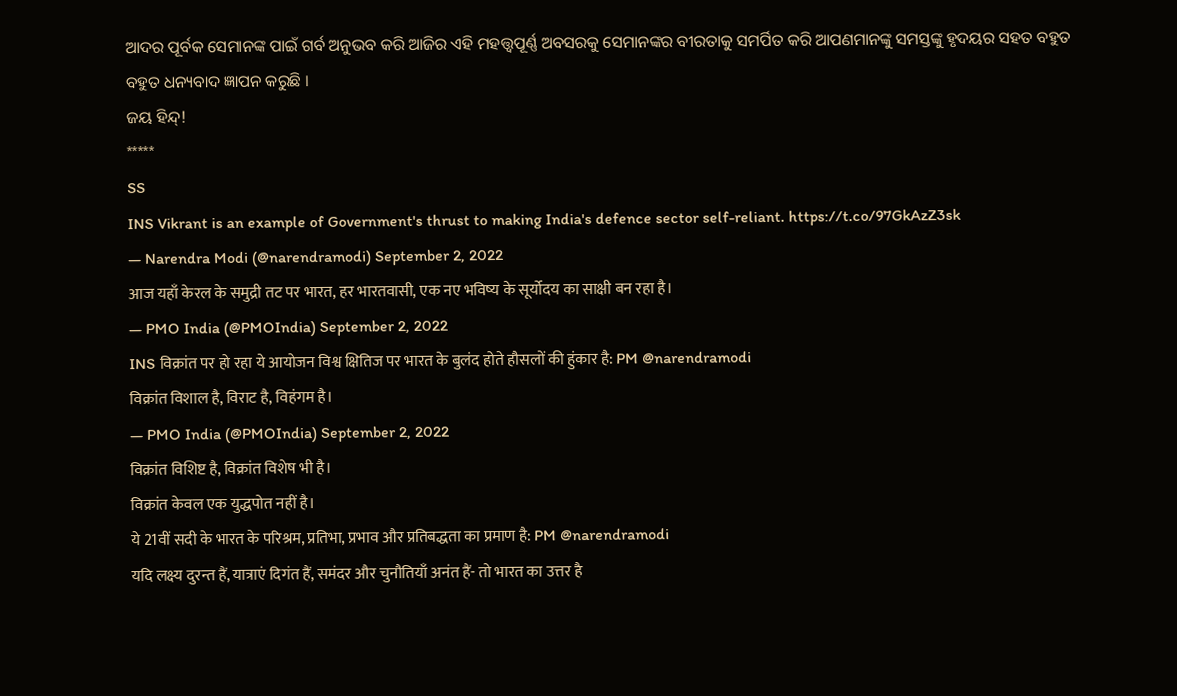ଆଦର ପୂର୍ବକ ସେମାନଙ୍କ ପାଇଁ ଗର୍ବ ଅନୁଭବ କରି ଆଜିର ଏହି ମହତ୍ତ୍ୱପୂର୍ଣ୍ଣ ଅବସରକୁ ସେମାନଙ୍କର ବୀରତାକୁ ସମର୍ପିତ କରି ଆପଣମାନଙ୍କୁ ସମସ୍ତଙ୍କୁ ହୃଦୟର ସହତ ବହୁତ ବହୁତ ଧନ୍ୟବାଦ ଜ୍ଞାପନ କରୁଛି ।
ଜୟ ହିନ୍ଦ୍!
*****
SS
INS Vikrant is an example of Government's thrust to making India's defence sector self-reliant. https://t.co/97GkAzZ3sk
— Narendra Modi (@narendramodi) September 2, 2022
आज यहाँ केरल के समुद्री तट पर भारत, हर भारतवासी, एक नए भविष्य के सूर्योदय का साक्षी बन रहा है।
— PMO India (@PMOIndia) September 2, 2022
INS विक्रांत पर हो रहा ये आयोजन विश्व क्षितिज पर भारत के बुलंद होते हौसलों की हुंकार है: PM @narendramodi
विक्रांत विशाल है, विराट है, विहंगम है।
— PMO India (@PMOIndia) September 2, 2022
विक्रांत विशिष्ट है, विक्रांत विशेष भी है।
विक्रांत केवल एक युद्धपोत नहीं है।
ये 21वीं सदी के भारत के परिश्रम, प्रतिभा, प्रभाव और प्रतिबद्धता का प्रमाण है: PM @narendramodi
यदि लक्ष्य दुरन्त हैं, यात्राएं दिगंत हैं, समंदर और चुनौतियाँ अनंत हैं- तो भारत का उत्तर है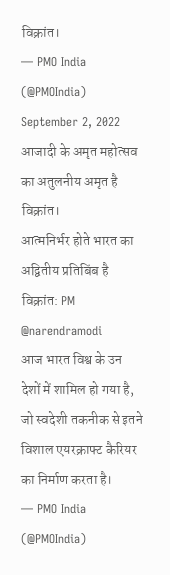विक्रांत।
— PMO India (@PMOIndia) September 2, 2022
आजादी के अमृत महोत्सव का अतुलनीय अमृत है विक्रांत।
आत्मनिर्भर होते भारत का अद्वितीय प्रतिबिंब है विक्रांत: PM @narendramodi
आज भारत विश्व के उन देशों में शामिल हो गया है, जो स्वदेशी तकनीक से इतने विशाल एयरक्राफ्ट कैरियर का निर्माण करता है।
— PMO India (@PMOIndia)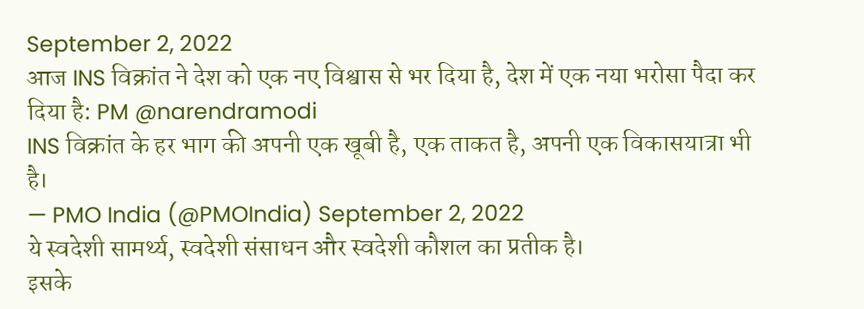September 2, 2022
आज INS विक्रांत ने देश को एक नए विश्वास से भर दिया है, देश में एक नया भरोसा पैदा कर दिया है: PM @narendramodi
INS विक्रांत के हर भाग की अपनी एक खूबी है, एक ताकत है, अपनी एक विकासयात्रा भी है।
— PMO India (@PMOIndia) September 2, 2022
ये स्वदेशी सामर्थ्य, स्वदेशी संसाधन और स्वदेशी कौशल का प्रतीक है।
इसके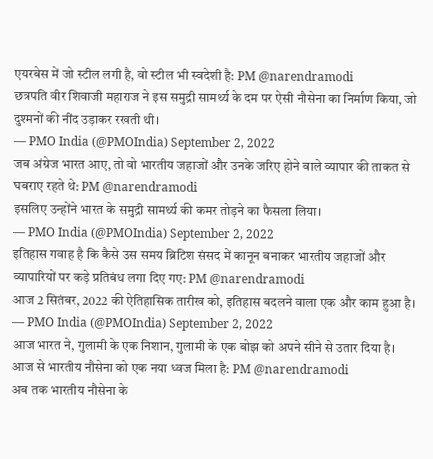एयरबेस में जो स्टील लगी है, वो स्टील भी स्वदेशी है: PM @narendramodi
छत्रपति वीर शिवाजी महाराज ने इस समुद्री सामर्थ्य के दम पर ऐसी नौसेना का निर्माण किया, जो दुश्मनों की नींद उड़ाकर रखती थी।
— PMO India (@PMOIndia) September 2, 2022
जब अंग्रेज भारत आए, तो वो भारतीय जहाजों और उनके जरिए होने वाले व्यापार की ताकत से घबराए रहते थे: PM @narendramodi
इसलिए उन्होंने भारत के समुद्री सामर्थ्य की कमर तोड़ने का फैसला लिया।
— PMO India (@PMOIndia) September 2, 2022
इतिहास गवाह है कि कैसे उस समय ब्रिटिश संसद में कानून बनाकर भारतीय जहाजों और व्यापारियों पर कड़े प्रतिबंध लगा दिए गए: PM @narendramodi
आज 2 सितंबर, 2022 की ऐतिहासिक तारीख को, इतिहास बदलने वाला एक और काम हुआ है।
— PMO India (@PMOIndia) September 2, 2022
आज भारत ने, गुलामी के एक निशान, गुलामी के एक बोझ को अपने सीने से उतार दिया है।
आज से भारतीय नौसेना को एक नया ध्वज मिला है: PM @narendramodi
अब तक भारतीय नौसेना के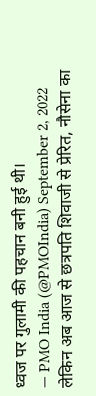ध्वज पर गुलामी की पहचान बनी हुई थी।
— PMO India (@PMOIndia) September 2, 2022
लेकिन अब आज से छत्रपति शिवाजी से प्रेरित, नौसेना का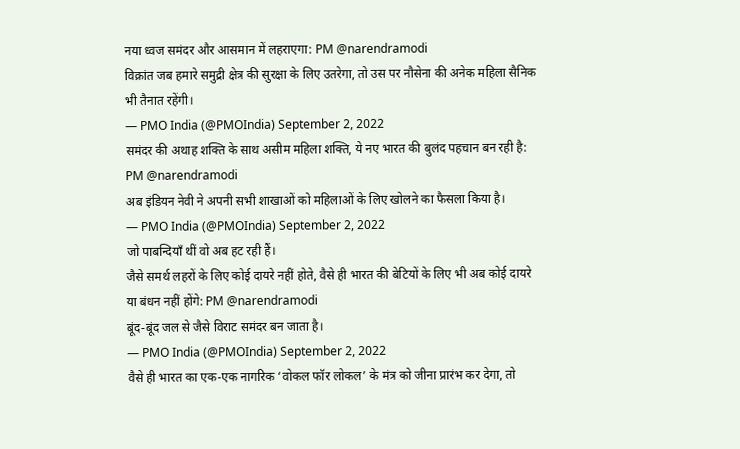नया ध्वज समंदर और आसमान में लहराएगा: PM @narendramodi
विक्रांत जब हमारे समुद्री क्षेत्र की सुरक्षा के लिए उतरेगा, तो उस पर नौसेना की अनेक महिला सैनिक भी तैनात रहेंगी।
— PMO India (@PMOIndia) September 2, 2022
समंदर की अथाह शक्ति के साथ असीम महिला शक्ति, ये नए भारत की बुलंद पहचान बन रही है: PM @narendramodi
अब इंडियन नेवी ने अपनी सभी शाखाओं को महिलाओं के लिए खोलने का फैसला किया है।
— PMO India (@PMOIndia) September 2, 2022
जो पाबन्दियाँ थीं वो अब हट रही हैं।
जैसे समर्थ लहरों के लिए कोई दायरे नहीं होते, वैसे ही भारत की बेटियों के लिए भी अब कोई दायरे या बंधन नहीं होंगे: PM @narendramodi
बूंद-बूंद जल से जैसे विराट समंदर बन जाता है।
— PMO India (@PMOIndia) September 2, 2022
वैसे ही भारत का एक-एक नागरिक ‘वोकल फॉर लोकल’ के मंत्र को जीना प्रारंभ कर देगा, तो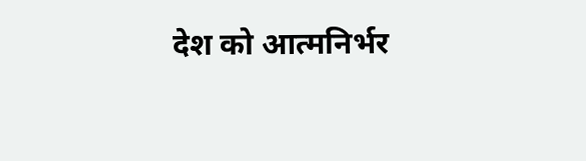देश को आत्मनिर्भर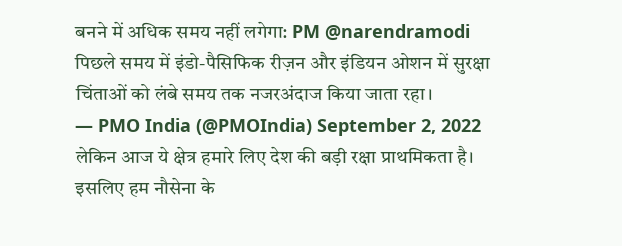बनने में अधिक समय नहीं लगेगा: PM @narendramodi
पिछले समय में इंडो-पैसिफिक रीज़न और इंडियन ओशन में सुरक्षा चिंताओं को लंबे समय तक नजरअंदाज किया जाता रहा।
— PMO India (@PMOIndia) September 2, 2022
लेकिन आज ये क्षेत्र हमारे लिए देश की बड़ी रक्षा प्राथमिकता है।
इसलिए हम नौसेना के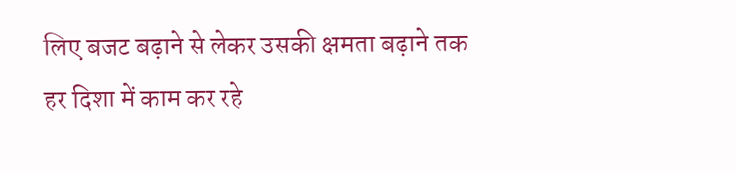लिए बजट बढ़ाने से लेकर उसकी क्षमता बढ़ाने तक हर दिशा में काम कर रहे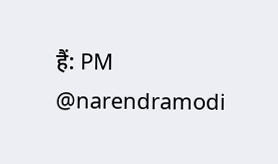हैं: PM @narendramodi